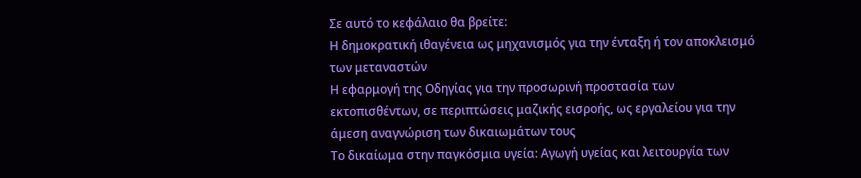Σε αυτό το κεφάλαιο θα βρείτε:
Η δημοκρατική ιθαγένεια ως μηχανισμός για την ένταξη ή τον αποκλεισμό των μεταναστών
Η εφαρμογή της Οδηγίας για την προσωρινή προστασία των εκτοπισθέντων, σε περιπτώσεις μαζικής εισροής, ως εργαλείου για την άμεση αναγνώριση των δικαιωμάτων τους
Το δικαίωμα στην παγκόσμια υγεία: Αγωγή υγείας και λειτουργία των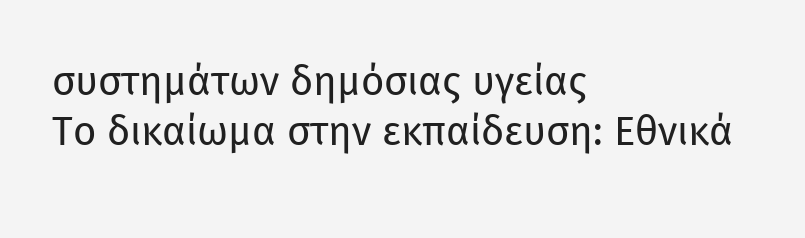συστημάτων δημόσιας υγείας
Το δικαίωμα στην εκπαίδευση: Εθνικά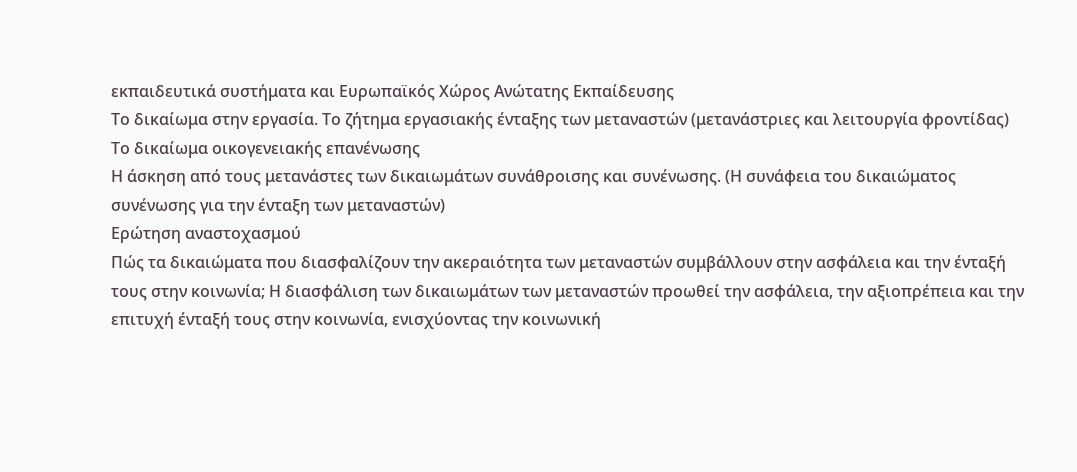εκπαιδευτικά συστήματα και Ευρωπαϊκός Χώρος Ανώτατης Εκπαίδευσης
Το δικαίωμα στην εργασία. Το ζήτημα εργασιακής ένταξης των μεταναστών (μετανάστριες και λειτουργία φροντίδας)
Το δικαίωμα οικογενειακής επανένωσης
Η άσκηση από τους μετανάστες των δικαιωμάτων συνάθροισης και συνένωσης. (Η συνάφεια του δικαιώματος συνένωσης για την ένταξη των μεταναστών)
Ερώτηση αναστοχασμού
Πώς τα δικαιώματα που διασφαλίζουν την ακεραιότητα των μεταναστών συμβάλλουν στην ασφάλεια και την ένταξή τους στην κοινωνία; Η διασφάλιση των δικαιωμάτων των μεταναστών προωθεί την ασφάλεια, την αξιοπρέπεια και την επιτυχή ένταξή τους στην κοινωνία, ενισχύοντας την κοινωνική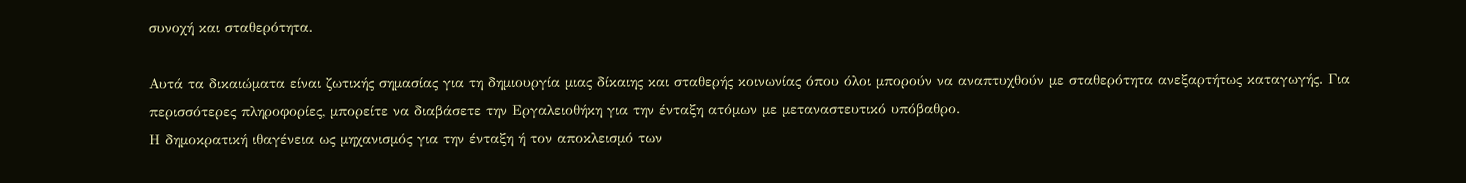συνοχή και σταθερότητα.

Αυτά τα δικαιώματα είναι ζωτικής σημασίας για τη δημιουργία μιας δίκαιης και σταθερής κοινωνίας όπου όλοι μπορούν να αναπτυχθούν με σταθερότητα ανεξαρτήτως καταγωγής. Για περισσότερες πληροφορίες, μπορείτε να διαβάσετε την Εργαλειοθήκη για την ένταξη ατόμων με μεταναστευτικό υπόβαθρο.
Η δημοκρατική ιθαγένεια ως μηχανισμός για την ένταξη ή τον αποκλεισμό των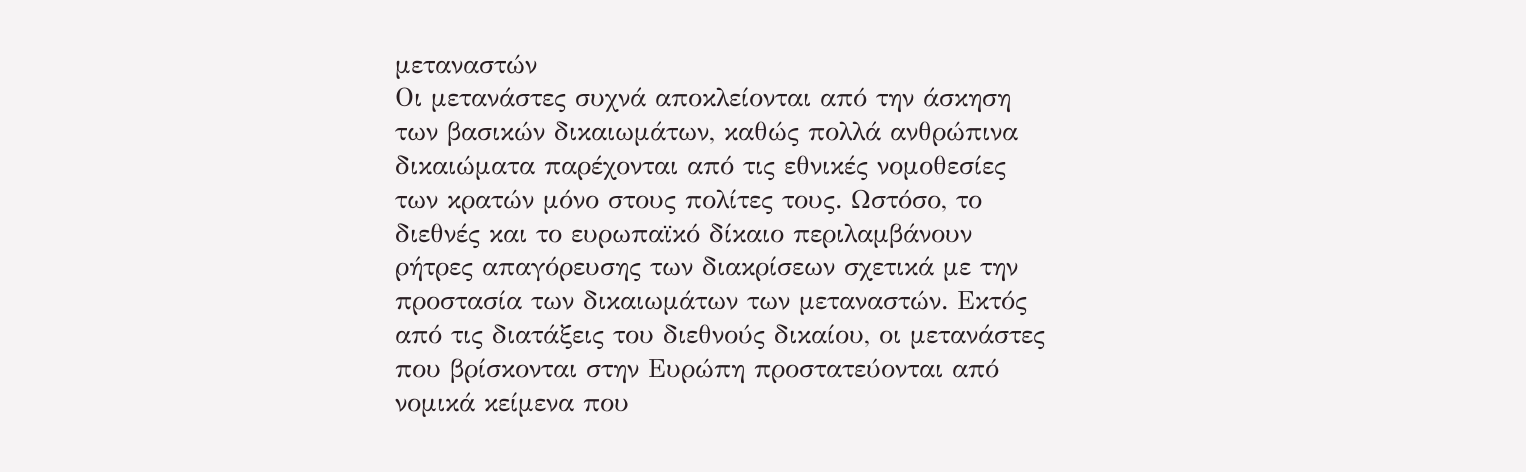μεταναστών
Οι μετανάστες συχνά αποκλείονται από την άσκηση των βασικών δικαιωμάτων, καθώς πολλά ανθρώπινα δικαιώματα παρέχονται από τις εθνικές νομοθεσίες των κρατών μόνο στους πολίτες τους. Ωστόσο, το διεθνές και το ευρωπαϊκό δίκαιο περιλαμβάνουν ρήτρες απαγόρευσης των διακρίσεων σχετικά με την προστασία των δικαιωμάτων των μεταναστών. Εκτός από τις διατάξεις του διεθνούς δικαίου, οι μετανάστες που βρίσκονται στην Ευρώπη προστατεύονται από νομικά κείμενα που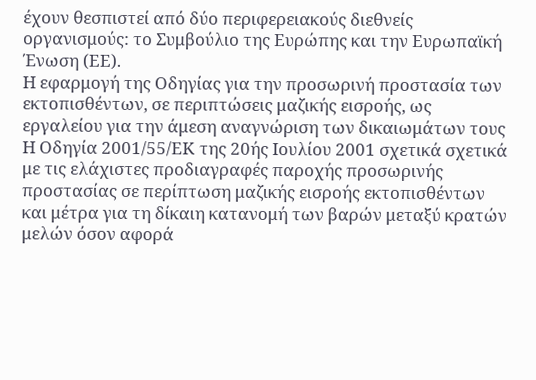έχουν θεσπιστεί από δύο περιφερειακούς διεθνείς οργανισμούς: το Συμβούλιο της Ευρώπης και την Ευρωπαϊκή Ένωση (ΕΕ).
Η εφαρμογή της Οδηγίας για την προσωρινή προστασία των εκτοπισθέντων, σε περιπτώσεις μαζικής εισροής, ως εργαλείου για την άμεση αναγνώριση των δικαιωμάτων τους
Η Οδηγία 2001/55/ΕΚ της 20ής Ιουλίου 2001 σχετικά σχετικά με τις ελάχιστες προδιαγραφές παροχής προσωρινής προστασίας σε περίπτωση μαζικής εισροής εκτοπισθέντων και μέτρα για τη δίκαιη κατανομή των βαρών μεταξύ κρατών μελών όσον αφορά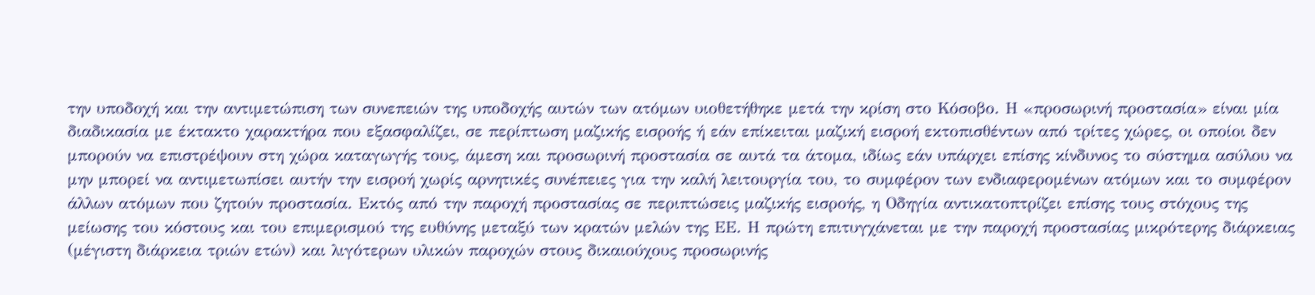την υποδοχή και την αντιμετώπιση των συνεπειών της υποδοχής αυτών των ατόμων υιοθετήθηκε μετά την κρίση στο Κόσοβο. Η «προσωρινή προστασία» είναι μία διαδικασία με έκτακτο χαρακτήρα που εξασφαλίζει, σε περίπτωση μαζικής εισροής ή εάν επίκειται μαζική εισροή εκτοπισθέντων από τρίτες χώρες, οι οποίοι δεν μπορούν να επιστρέψουν στη χώρα καταγωγής τους, άμεση και προσωρινή προστασία σε αυτά τα άτομα, ιδίως εάν υπάρχει επίσης κίνδυνος το σύστημα ασύλου να μην μπορεί να αντιμετωπίσει αυτήν την εισροή χωρίς αρνητικές συνέπειες για την καλή λειτουργία του, το συμφέρον των ενδιαφερομένων ατόμων και το συμφέρον άλλων ατόμων που ζητούν προστασία. Εκτός από την παροχή προστασίας σε περιπτώσεις μαζικής εισροής, η Οδηγία αντικατοπτρίζει επίσης τους στόχους της μείωσης του κόστους και του επιμερισμού της ευθύνης μεταξύ των κρατών μελών της ΕΕ. Η πρώτη επιτυγχάνεται με την παροχή προστασίας μικρότερης διάρκειας (μέγιστη διάρκεια τριών ετών) και λιγότερων υλικών παροχών στους δικαιούχους προσωρινής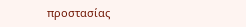προστασίας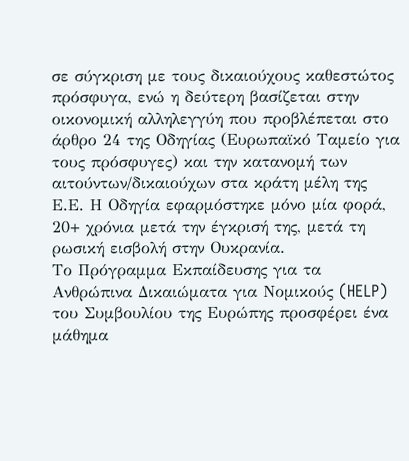σε σύγκριση με τους δικαιούχους καθεστώτος πρόσφυγα, ενώ η δεύτερη βασίζεται στην οικονομική αλληλεγγύη που προβλέπεται στο άρθρο 24 της Οδηγίας (Ευρωπαϊκό Ταμείο για τους πρόσφυγες) και την κατανομή των αιτούντων/δικαιούχων στα κράτη μέλη της Ε.Ε. Η Οδηγία εφαρμόστηκε μόνο μία φορά, 20+ χρόνια μετά την έγκρισή της, μετά τη ρωσική εισβολή στην Ουκρανία.
Το Πρόγραμμα Εκπαίδευσης για τα Ανθρώπινα Δικαιώματα για Νομικούς (HELP) του Συμβουλίου της Ευρώπης προσφέρει ένα μάθημα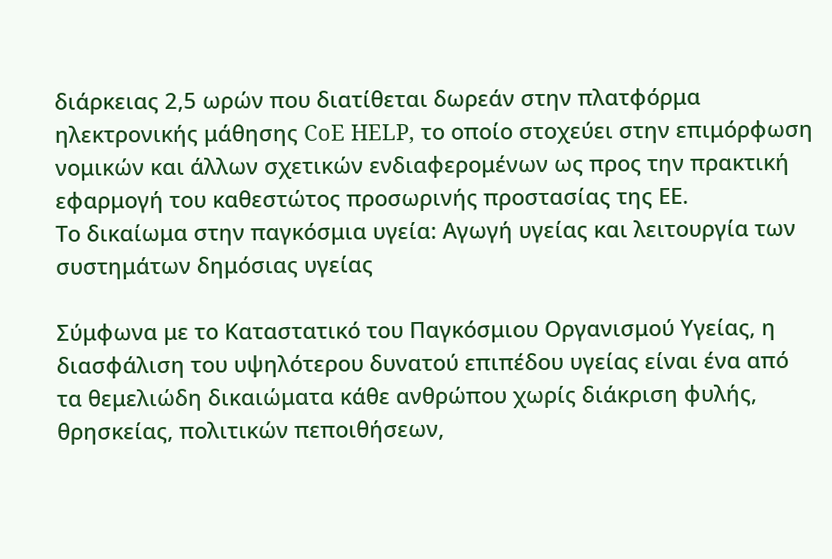διάρκειας 2,5 ωρών που διατίθεται δωρεάν στην πλατφόρμα ηλεκτρονικής μάθησης CoE HELP, το οποίο στοχεύει στην επιμόρφωση νομικών και άλλων σχετικών ενδιαφερομένων ως προς την πρακτική εφαρμογή του καθεστώτος προσωρινής προστασίας της ΕΕ.
Το δικαίωμα στην παγκόσμια υγεία: Αγωγή υγείας και λειτουργία των συστημάτων δημόσιας υγείας

Σύμφωνα με το Καταστατικό του Παγκόσμιου Οργανισμού Υγείας, η διασφάλιση του υψηλότερου δυνατού επιπέδου υγείας είναι ένα από τα θεμελιώδη δικαιώματα κάθε ανθρώπου χωρίς διάκριση φυλής, θρησκείας, πολιτικών πεποιθήσεων,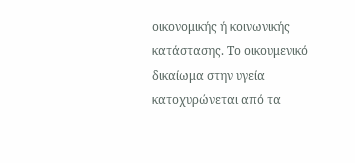οικονομικής ή κοινωνικής κατάστασης. Το οικουμενικό δικαίωμα στην υγεία κατοχυρώνεται από τα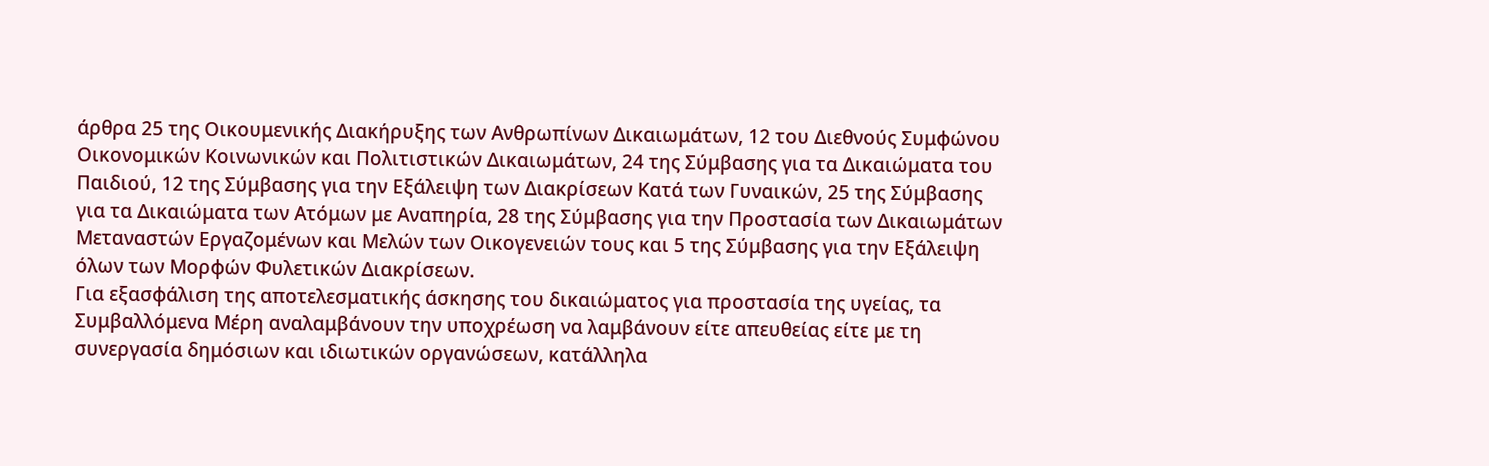άρθρα 25 της Οικουμενικής Διακήρυξης των Ανθρωπίνων Δικαιωμάτων, 12 του Διεθνούς Συμφώνου Οικονομικών Κοινωνικών και Πολιτιστικών Δικαιωμάτων, 24 της Σύμβασης για τα Δικαιώματα του Παιδιού, 12 της Σύμβασης για την Εξάλειψη των Διακρίσεων Κατά των Γυναικών, 25 της Σύμβασης για τα Δικαιώματα των Ατόμων με Αναπηρία, 28 της Σύμβασης για την Προστασία των Δικαιωμάτων Μεταναστών Εργαζομένων και Μελών των Οικογενειών τους και 5 της Σύμβασης για την Εξάλειψη όλων των Μορφών Φυλετικών Διακρίσεων.
Για εξασφάλιση της αποτελεσματικής άσκησης του δικαιώματος για προστασία της υγείας, τα Συμβαλλόμενα Μέρη αναλαμβάνουν την υποχρέωση να λαμβάνουν είτε απευθείας είτε με τη συνεργασία δημόσιων και ιδιωτικών οργανώσεων, κατάλληλα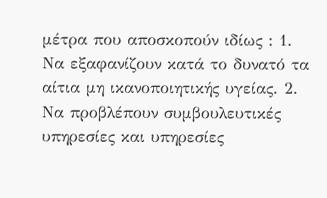μέτρα που αποσκοπούν ιδίως : 1. Να εξαφανίζουν κατά το δυνατό τα αίτια μη ικανοποιητικής υγείας. 2. Να προβλέπουν συμβουλευτικές υπηρεσίες και υπηρεσίες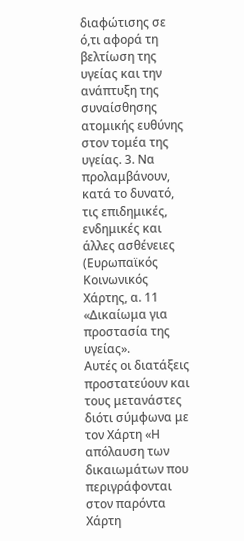διαφώτισης σε ό,τι αφορά τη βελτίωση της υγείας και την ανάπτυξη της συναίσθησης ατομικής ευθύνης στον τομέα της υγείας. 3. Να προλαμβάνουν, κατά το δυνατό, τις επιδημικές, ενδημικές και άλλες ασθένειες (Ευρωπαϊκός Κοινωνικός Χάρτης, α. 11 «Δικαίωμα για προστασία της υγείας».
Αυτές οι διατάξεις προστατεύουν και τους μετανάστες διότι σύμφωνα με τον Χάρτη «Η απόλαυση των δικαιωμάτων που περιγράφονται στον παρόντα Χάρτη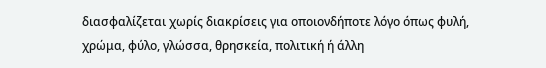διασφαλίζεται χωρίς διακρίσεις για οποιονδήποτε λόγο όπως φυλή, χρώμα, φύλο, γλώσσα, θρησκεία, πολιτική ή άλλη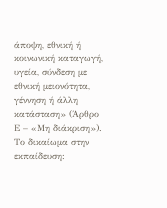άποψη, εθνική ή κοινωνική καταγωγή, υγεία, σύνδεση με εθνική μειονότητα, γέννηση ή άλλη κατάσταση» (Άρθρο Ε – «Μη διάκριση»).
Το δικαίωμα στην εκπαίδευση: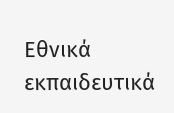Εθνικά εκπαιδευτικά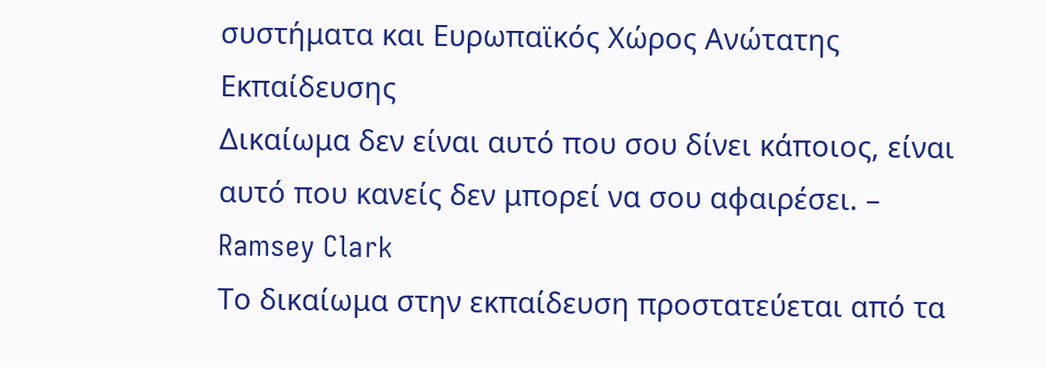συστήματα και Ευρωπαϊκός Χώρος Ανώτατης Εκπαίδευσης
Δικαίωμα δεν είναι αυτό που σου δίνει κάποιος, είναι αυτό που κανείς δεν μπορεί να σου αφαιρέσει. – Ramsey Clark
Το δικαίωμα στην εκπαίδευση προστατεύεται από τα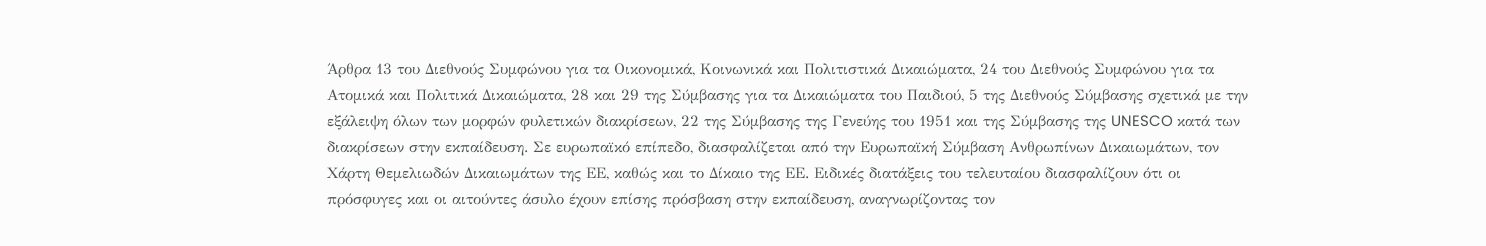Άρθρα 13 του Διεθνούς Συμφώνου για τα Οικονομικά, Κοινωνικά και Πολιτιστικά Δικαιώματα, 24 του Διεθνούς Συμφώνου για τα Ατομικά και Πολιτικά Δικαιώματα, 28 και 29 της Σύμβασης για τα Δικαιώματα του Παιδιού, 5 της Διεθνούς Σύμβασης σχετικά με την εξάλειψη όλων των μορφών φυλετικών διακρίσεων, 22 της Σύμβασης της Γενεύης του 1951 και της Σύμβασης της UNESCO κατά των διακρίσεων στην εκπαίδευση. Σε ευρωπαϊκό επίπεδο, διασφαλίζεται από την Ευρωπαϊκή Σύμβαση Ανθρωπίνων Δικαιωμάτων, τον Χάρτη Θεμελιωδών Δικαιωμάτων της ΕΕ, καθώς και το Δίκαιο της ΕΕ. Ειδικές διατάξεις του τελευταίου διασφαλίζουν ότι οι πρόσφυγες και οι αιτούντες άσυλο έχουν επίσης πρόσβαση στην εκπαίδευση, αναγνωρίζοντας τον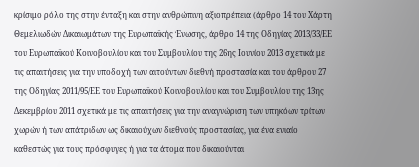κρίσιμο ρόλο της στην ένταξη και στην ανθρώπινη αξιοπρέπεια (άρθρο 14 του Χάρτη Θεμελιωδών Δικαιωμάτων της Ευρωπαϊκής Ένωσης, άρθρο 14 της Οδηγίας 2013/33/ΕΕ του Ευρωπαϊκού Κοινοβουλίου και του Συμβουλίου της 26ης Ιουνίου 2013 σχετικά με τις απαιτήσεις για την υποδοχή των αιτούντων διεθνή προστασία και του άρθρου 27 της Οδηγίας 2011/95/ΕΕ του Ευρωπαϊκού Κοινοβουλίου και του Συμβουλίου της 13ης Δεκεμβρίου 2011 σχετικά με τις απαιτήσεις για την αναγνώριση των υπηκόων τρίτων χωρών ή των απάτριδων ως δικαιούχων διεθνούς προστασίας, για ένα ενιαίο καθεστώς για τους πρόσφυγες ή για τα άτομα που δικαιούνται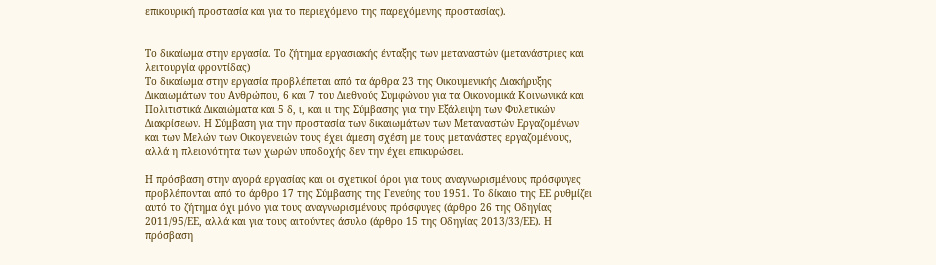επικουρική προστασία και για το περιεχόμενο της παρεχόμενης προστασίας).


Το δικαίωμα στην εργασία. Το ζήτημα εργασιακής ένταξης των μεταναστών (μετανάστριες και λειτουργία φροντίδας)
Το δικαίωμα στην εργασία προβλέπεται από τα άρθρα 23 της Οικουμενικής Διακήρυξης Δικαιωμάτων του Ανθρώπου, 6 και 7 του Διεθνούς Συμφώνου για τα Οικονομικά Κοινωνικά και Πολιτιστικά Δικαιώματα και 5 δ, ι, και ιι της Σύμβασης για την Εξάλειψη των Φυλετικών Διακρίσεων. Η Σύμβαση για την προστασία των δικαιωμάτων των Μεταναστών Εργαζομένων και των Μελών των Οικογενειών τους έχει άμεση σχέση με τους μετανάστες εργαζομένους, αλλά η πλειονότητα των χωρών υποδοχής δεν την έχει επικυρώσει.

Η πρόσβαση στην αγορά εργασίας και οι σχετικοί όροι για τους αναγνωρισμένους πρόσφυγες προβλέπονται από το άρθρο 17 της Σύμβασης της Γενεύης του 1951. Το δίκαιο της ΕΕ ρυθμίζει αυτό το ζήτημα όχι μόνο για τους αναγνωρισμένους πρόσφυγες (άρθρο 26 της Οδηγίας 2011/95/ΕΕ, αλλά και για τους αιτούντες άσυλο (άρθρο 15 της Οδηγίας 2013/33/ΕΕ). Η πρόσβαση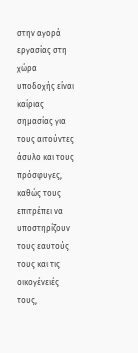στην αγορά εργασίας στη χώρα υποδοχής είναι καίριας σημασίας για τους αιτούντες άσυλο και τους πρόσφυγες, καθώς τους επιτρέπει να υποστηρίζουν τους εαυτούς τους και τις οικογένειές τους,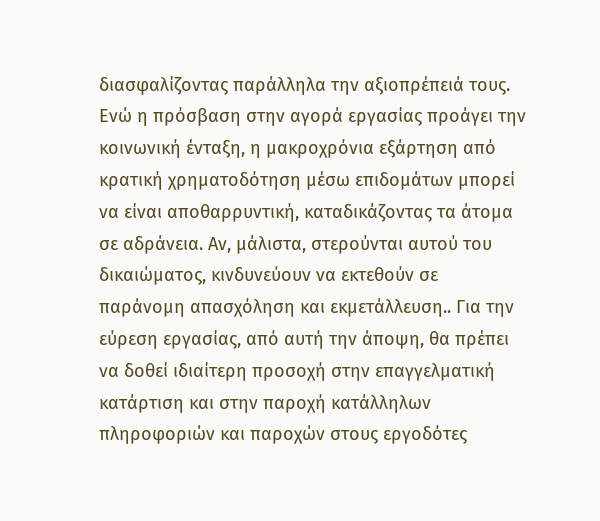διασφαλίζοντας παράλληλα την αξιοπρέπειά τους. Ενώ η πρόσβαση στην αγορά εργασίας προάγει την κοινωνική ένταξη, η μακροχρόνια εξάρτηση από κρατική χρηματοδότηση μέσω επιδομάτων μπορεί να είναι αποθαρρυντική, καταδικάζοντας τα άτομα σε αδράνεια. Αν, μάλιστα, στερούνται αυτού του δικαιώματος, κινδυνεύουν να εκτεθούν σε παράνομη απασχόληση και εκμετάλλευση.. Για την εύρεση εργασίας, από αυτή την άποψη, θα πρέπει να δοθεί ιδιαίτερη προσοχή στην επαγγελματική κατάρτιση και στην παροχή κατάλληλων πληροφοριών και παροχών στους εργοδότες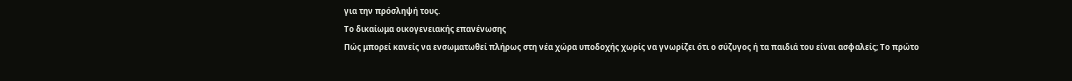για την πρόσληψή τους.
Το δικαίωμα οικογενειακής επανένωσης
Πώς μπορεί κανείς να ενσωματωθεί πλήρως στη νέα χώρα υποδοχής χωρίς να γνωρίζει ότι ο σύζυγος ή τα παιδιά του είναι ασφαλείς; Το πρώτο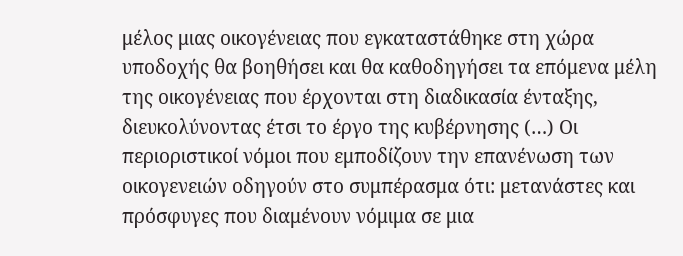μέλος μιας οικογένειας που εγκαταστάθηκε στη χώρα υποδοχής θα βοηθήσει και θα καθοδηγήσει τα επόμενα μέλη της οικογένειας που έρχονται στη διαδικασία ένταξης, διευκολύνοντας έτσι το έργο της κυβέρνησης (…) Οι περιοριστικοί νόμοι που εμποδίζουν την επανένωση των οικογενειών οδηγούν στο συμπέρασμα ότι: μετανάστες και πρόσφυγες που διαμένουν νόμιμα σε μια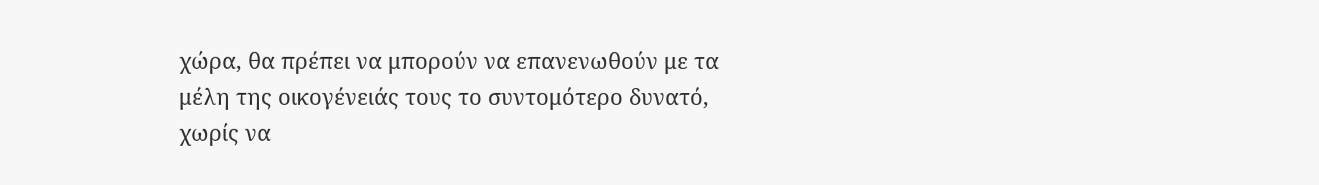χώρα, θα πρέπει να μπορούν να επανενωθούν με τα μέλη της οικογένειάς τους το συντομότερο δυνατό, χωρίς να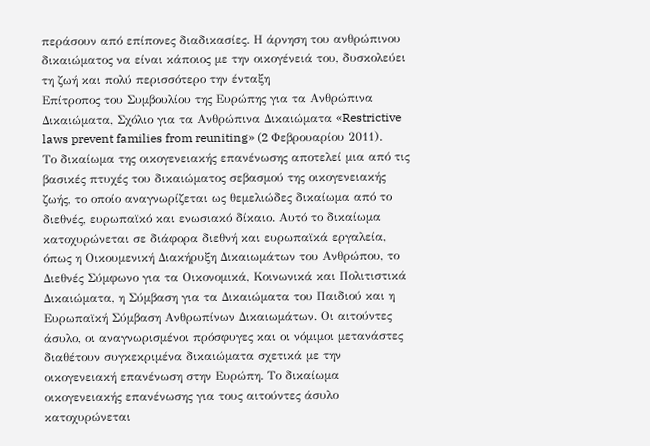περάσουν από επίπονες διαδικασίες. Η άρνηση του ανθρώπινου δικαιώματος να είναι κάποιος με την οικογένειά του, δυσκολεύει τη ζωή και πολύ περισσότερο την ένταξη
Επίτροπος του Συμβουλίου της Ευρώπης για τα Ανθρώπινα Δικαιώματα, Σχόλιο για τα Ανθρώπινα Δικαιώματα «Restrictive laws prevent families from reuniting» (2 Φεβρουαρίου 2011).
Το δικαίωμα της οικογενειακής επανένωσης αποτελεί μια από τις βασικές πτυχές του δικαιώματος σεβασμού της οικογενειακής ζωής, το οποίο αναγνωρίζεται ως θεμελιώδες δικαίωμα από το διεθνές, ευρωπαϊκό και ενωσιακό δίκαιο. Αυτό το δικαίωμα κατοχυρώνεται σε διάφορα διεθνή και ευρωπαϊκά εργαλεία, όπως η Οικουμενική Διακήρυξη Δικαιωμάτων του Ανθρώπου, το Διεθνές Σύμφωνο για τα Οικονομικά, Κοινωνικά και Πολιτιστικά Δικαιώματα, η Σύμβαση για τα Δικαιώματα του Παιδιού και η Ευρωπαϊκή Σύμβαση Ανθρωπίνων Δικαιωμάτων. Οι αιτούντες άσυλο, οι αναγνωρισμένοι πρόσφυγες και οι νόμιμοι μετανάστες διαθέτουν συγκεκριμένα δικαιώματα σχετικά με την οικογενειακή επανένωση στην Ευρώπη. Το δικαίωμα οικογενειακής επανένωσης για τους αιτούντες άσυλο κατοχυρώνεται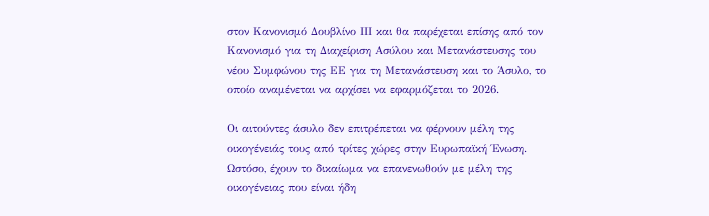στον Κανονισμό Δουβλίνο ΙΙΙ και θα παρέχεται επίσης από τον Κανονισμό για τη Διαχείριση Ασύλου και Μετανάστευσης του νέου Συμφώνου της ΕΕ για τη Μετανάστευση και το Άσυλο, το οποίο αναμένεται να αρχίσει να εφαρμόζεται το 2026.

Οι αιτούντες άσυλο δεν επιτρέπεται να φέρνουν μέλη της οικογένειάς τους από τρίτες χώρες στην Ευρωπαϊκή Ένωση. Ωστόσο, έχουν το δικαίωμα να επανενωθούν με μέλη της οικογένειας που είναι ήδη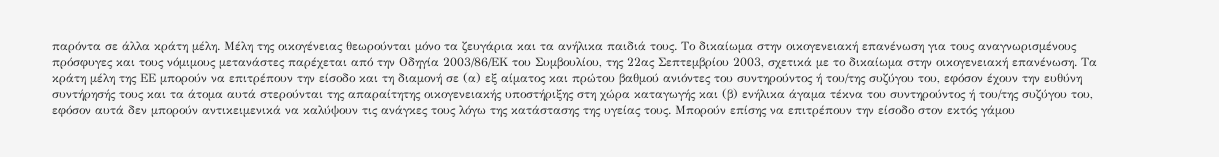παρόντα σε άλλα κράτη μέλη. Μέλη της οικογένειας θεωρούνται μόνο τα ζευγάρια και τα ανήλικα παιδιά τους. Το δικαίωμα στην οικογενειακή επανένωση για τους αναγνωρισμένους πρόσφυγες και τους νόμιμους μετανάστες παρέχεται από την Οδηγία 2003/86/ΕΚ του Συμβουλίου, της 22ας Σεπτεμβρίου 2003, σχετικά με το δικαίωμα στην οικογενειακή επανένωση. Τα κράτη μέλη της ΕΕ μπορούν να επιτρέπουν την είσοδο και τη διαμονή σε (α) εξ αίματος και πρώτου βαθμού ανιόντες του συντηρούντος ή του/της συζύγου του, εφόσον έχουν την ευθύνη συντήρησής τους και τα άτομα αυτά στερούνται της απαραίτητης οικογενειακής υποστήριξης στη χώρα καταγωγής και (β) ενήλικα άγαμα τέκνα του συντηρούντος ή του/της συζύγου του, εφόσον αυτά δεν μπορούν αντικειμενικά να καλύψουν τις ανάγκες τους λόγω της κατάστασης της υγείας τους. Μπορούν επίσης να επιτρέπουν την είσοδο στον εκτός γάμου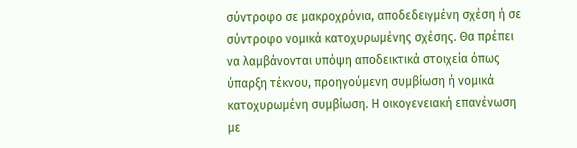σύντροφο σε μακροχρόνια, αποδεδειγμένη σχέση ή σε σύντροφο νομικά κατοχυρωμένης σχέσης. Θα πρέπει να λαμβάνονται υπόψη αποδεικτικά στοιχεία όπως ύπαρξη τέκνου, προηγούμενη συμβίωση ή νομικά κατοχυρωμένη συμβίωση. Η οικογενειακή επανένωση με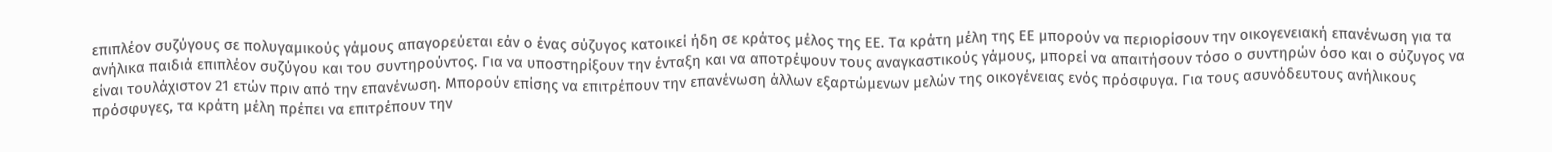επιπλέον συζύγους σε πολυγαμικούς γάμους απαγορεύεται εάν ο ένας σύζυγος κατοικεί ήδη σε κράτος μέλος της ΕΕ. Τα κράτη μέλη της ΕΕ μπορούν να περιορίσουν την οικογενειακή επανένωση για τα ανήλικα παιδιά επιπλέον συζύγου και του συντηρούντος. Για να υποστηρίξουν την ένταξη και να αποτρέψουν τους αναγκαστικούς γάμους, μπορεί να απαιτήσουν τόσο ο συντηρών όσο και ο σύζυγος να είναι τουλάχιστον 21 ετών πριν από την επανένωση. Μπορούν επίσης να επιτρέπουν την επανένωση άλλων εξαρτώμενων μελών της οικογένειας ενός πρόσφυγα. Για τους ασυνόδευτους ανήλικους πρόσφυγες, τα κράτη μέλη πρέπει να επιτρέπουν την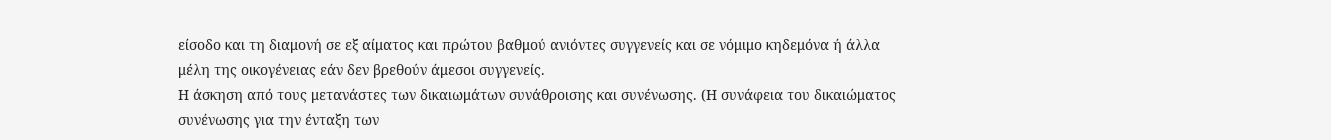είσοδο και τη διαμονή σε εξ αίματος και πρώτου βαθμού ανιόντες συγγενείς και σε νόμιμο κηδεμόνα ή άλλα μέλη της οικογένειας εάν δεν βρεθούν άμεσοι συγγενείς.
Η άσκηση από τους μετανάστες των δικαιωμάτων συνάθροισης και συνένωσης. (Η συνάφεια του δικαιώματος συνένωσης για την ένταξη των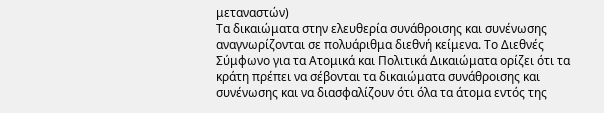μεταναστών)
Τα δικαιώματα στην ελευθερία συνάθροισης και συνένωσης αναγνωρίζονται σε πολυάριθμα διεθνή κείμενα. Το Διεθνές Σύμφωνο για τα Ατομικά και Πολιτικά Δικαιώματα ορίζει ότι τα κράτη πρέπει να σέβονται τα δικαιώματα συνάθροισης και συνένωσης και να διασφαλίζουν ότι όλα τα άτομα εντός της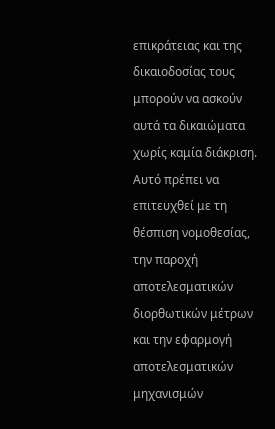επικράτειας και της δικαιοδοσίας τους μπορούν να ασκούν αυτά τα δικαιώματα χωρίς καμία διάκριση. Αυτό πρέπει να επιτευχθεί με τη θέσπιση νομοθεσίας, την παροχή αποτελεσματικών διορθωτικών μέτρων και την εφαρμογή αποτελεσματικών μηχανισμών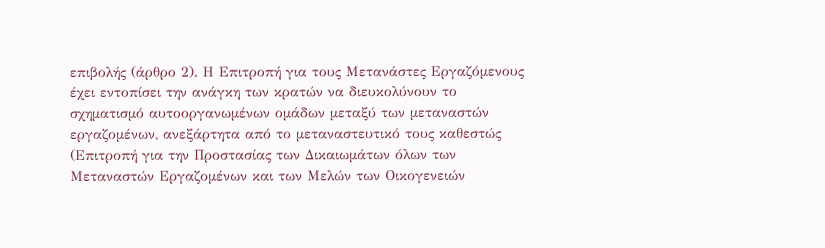επιβολής (άρθρο 2). Η Επιτροπή για τους Μετανάστες Εργαζόμενους έχει εντοπίσει την ανάγκη των κρατών να διευκολύνουν το σχηματισμό αυτοοργανωμένων ομάδων μεταξύ των μεταναστών εργαζομένων, ανεξάρτητα από το μεταναστευτικό τους καθεστώς (Επιτροπή για την Προστασίας των Δικαιωμάτων όλων των Μεταναστών Εργαζομένων και των Μελών των Οικογενειών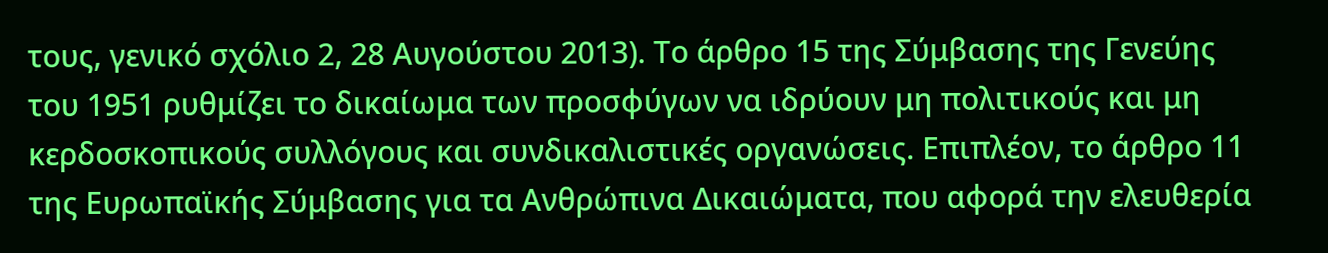τους, γενικό σχόλιο 2, 28 Αυγούστου 2013). Το άρθρο 15 της Σύμβασης της Γενεύης του 1951 ρυθμίζει το δικαίωμα των προσφύγων να ιδρύουν μη πολιτικούς και μη κερδοσκοπικούς συλλόγους και συνδικαλιστικές οργανώσεις. Επιπλέον, το άρθρο 11 της Ευρωπαϊκής Σύμβασης για τα Ανθρώπινα Δικαιώματα, που αφορά την ελευθερία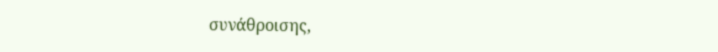συνάθροισης,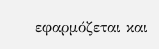εφαρμόζεται και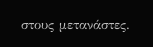στους μετανάστες.